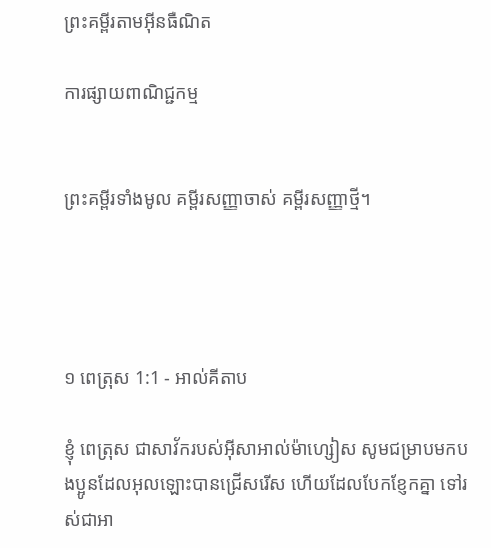ព្រះគម្ពីរតាមអ៊ីនធឺណិត

ការផ្សាយពាណិជ្ជកម្ម


ព្រះគម្ពីរទាំងមូល គម្ពីរសញ្ញាចាស់ គម្ពីរសញ្ញាថ្មី។




១ ពេត្រុស 1:1 - អាល់គីតាប

ខ្ញុំ ពេត្រុស ជាសាវ័ករបស់អ៊ីសា‌អាល់ម៉ា‌ហ្សៀស សូមជម្រាបមកបងប្អូនដែលអុលឡោះបានជ្រើសរើស ហើយដែលបែកខ្ញែកគ្នា ទៅរស់ជាអា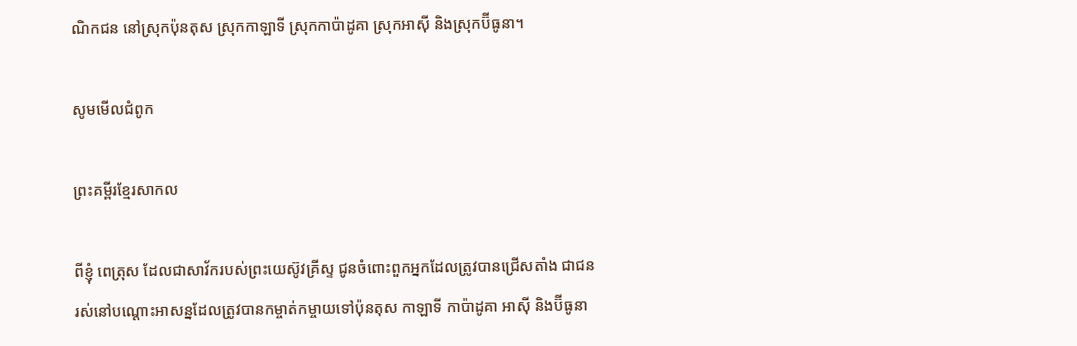ណិកជន នៅស្រុកប៉ុនតុស ស្រុកកាឡា‌ទី ស្រុកកាប៉ាដូគា ស្រុកអាស៊ី និងស្រុកប៊ីធូនា។

សូមមើលជំពូក

ព្រះគម្ពីរខ្មែរសាកល

ពីខ្ញុំ ពេត្រុស ដែលជាសាវ័ករបស់ព្រះយេស៊ូវគ្រីស្ទ ជូនចំពោះពួកអ្នកដែលត្រូវបានជ្រើសតាំង ជាជនរស់នៅបណ្ដោះអាសន្នដែលត្រូវបានកម្ចាត់កម្ចាយទៅប៉ុនតុស កាឡាទី កាប៉ាដូគា អាស៊ី និងប៊ីធូនា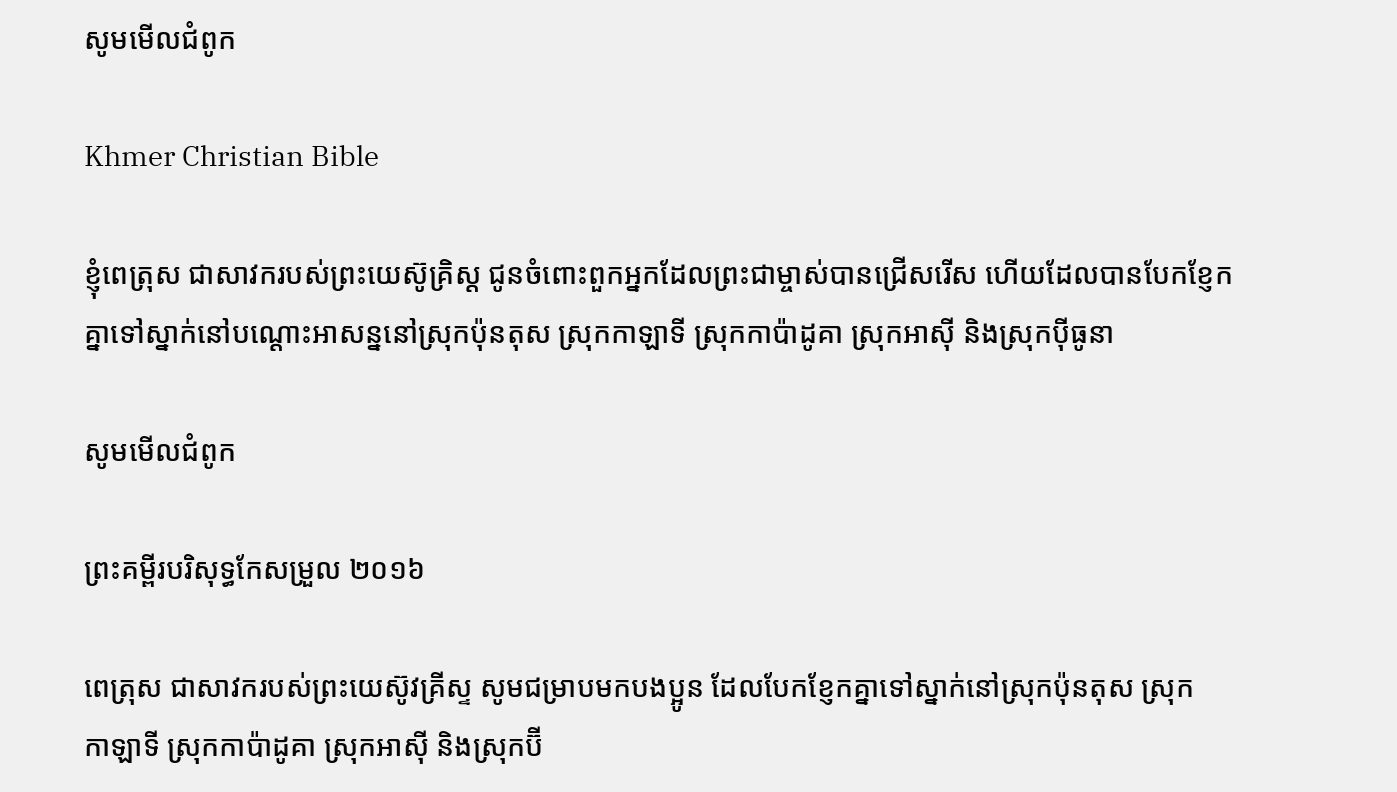សូមមើលជំពូក

Khmer Christian Bible

ខ្ញុំពេត្រុស ជាសាវករបស់ព្រះយេស៊ូគ្រិស្ដ ជូនចំពោះពួកអ្នកដែលព្រះជាម្ចាស់បានជ្រើសរើស ហើយដែលបានបែកខ្ញែកគ្នាទៅស្នាក់នៅបណ្ដោះអាសន្ននៅស្រុកប៉ុនតុស ស្រុកកាឡាទី ស្រុកកាប៉ាដូគា ស្រុកអាស៊ី និងស្រុកប៉ីធូនា

សូមមើលជំពូក

ព្រះគម្ពីរបរិសុទ្ធកែសម្រួល ២០១៦

ពេត្រុស ជាសាវករបស់ព្រះ‌យេស៊ូវ‌គ្រីស្ទ សូមជម្រាបមកបង‌ប្អូន ដែលបែកខ្ញែកគ្នាទៅស្នាក់នៅស្រុកប៉ុន‌តុស ស្រុកកា‌ឡា‌ទី ស្រុកកាប៉ា‌ដូគា ស្រុកអាស៊ី និងស្រុកប៊ី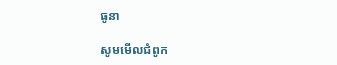ធូ‌នា

សូមមើលជំពូក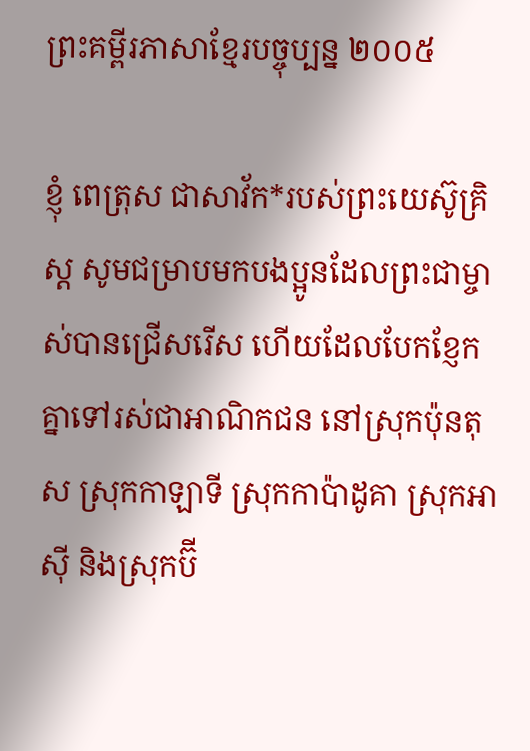ព្រះគម្ពីរភាសាខ្មែរបច្ចុប្បន្ន ២០០៥

ខ្ញុំ ពេត្រុស ជាសាវ័ក*របស់ព្រះ‌យេស៊ូ‌គ្រិស្ត សូមជម្រាបមកបងប្អូនដែលព្រះ‌ជា‌ម្ចាស់បានជ្រើសរើស ហើយដែលបែក‌ខ្ញែកគ្នាទៅរស់ជាអាណិក‌ជន នៅស្រុកប៉ុនតុស ស្រុកកាឡាទី ស្រុកកាប៉ា‌ដូគា ស្រុកអាស៊ី និងស្រុកប៊ី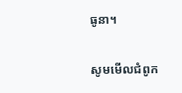ធូ‌នា។

សូមមើលជំពូក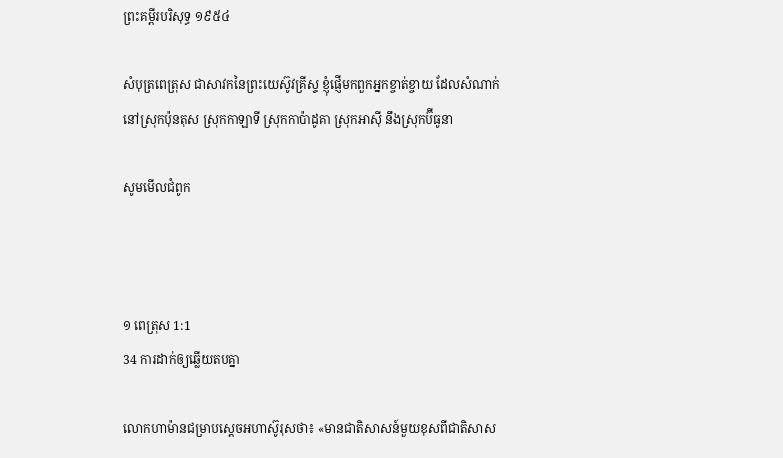ព្រះគម្ពីរបរិសុទ្ធ ១៩៥៤

សំបុត្រពេត្រុស ជាសាវកនៃព្រះ‌យេស៊ូវគ្រីស្ទ ខ្ញុំផ្ញើមកពួកអ្នកខ្ចាត់ខ្ចាយ ដែលសំណាក់នៅស្រុកប៉ុនតុស ស្រុកកាឡាទី ស្រុកកាប៉ា‌ដូគា ស្រុកអាស៊ី នឹងស្រុកប៊ីធូនា

សូមមើលជំពូក



១ ពេត្រុស 1:1
34 ការដាក់ឲ្យឆ្លើយតបគ្នា

លោកហាម៉ានជម្រាបស្តេចអហា‌ស៊ូរុសថា៖ «មានជាតិសាសន៍មួយខុសពីជាតិសាស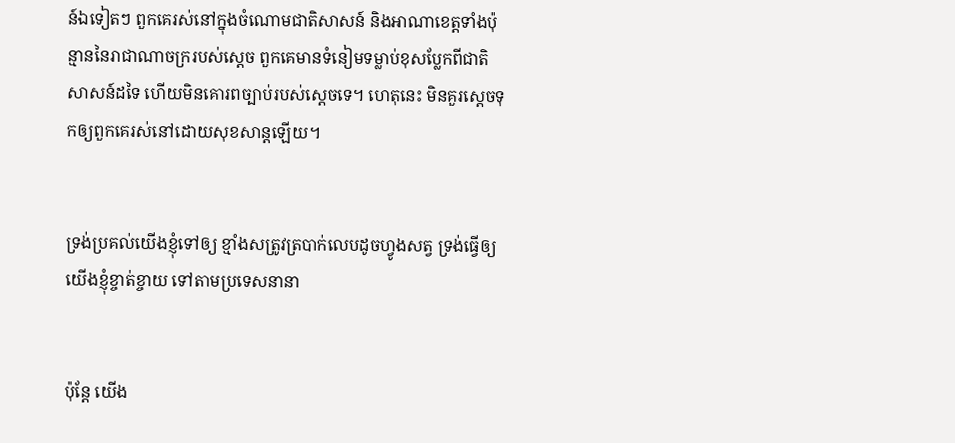ន៍ឯទៀតៗ ពួកគេរស់នៅក្នុងចំណោមជាតិសាសន៍ និងអាណា‌ខេត្តទាំងប៉ុន្មាននៃរាជា‌ណាចក្ររបស់ស្តេច ពួកគេមានទំនៀម‌ទម្លាប់ខុសប្លែកពីជាតិសាសន៍ដទៃ ហើយមិនគោរពច្បាប់របស់ស្តេចទេ។ ហេតុនេះ មិនគួរស្តេចទុកឲ្យពួកគេរស់នៅដោយសុខ‌សាន្តឡើយ។


ទ្រង់ប្រគល់យើងខ្ញុំទៅឲ្យ ខ្មាំងសត្រូវត្របាក់លេបដូចហ្វូងសត្វ ទ្រង់ធ្វើឲ្យយើងខ្ញុំខ្ចាត់‌ខ្ចាយ ទៅតាមប្រទេសនានា


ប៉ុន្តែ យើង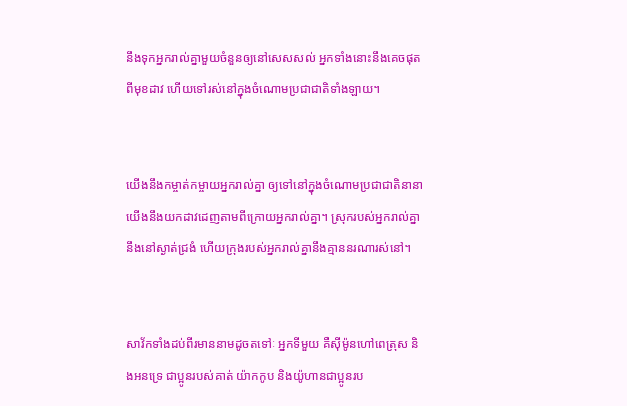នឹងទុកអ្នករាល់គ្នាមួយចំនួនឲ្យនៅសេស‌សល់ អ្នកទាំងនោះនឹងគេចផុតពីមុខដាវ ហើយទៅរស់នៅក្នុងចំណោមប្រជា‌ជាតិទាំង‌ឡាយ។


យើងនឹងកម្ចាត់កម្ចាយអ្នករាល់គ្នា ឲ្យទៅនៅក្នុងចំណោមប្រជា‌ជាតិនានា យើងនឹងយកដាវដេញតាមពីក្រោយអ្នករាល់គ្នា។ ស្រុករបស់អ្នករាល់គ្នានឹងនៅស្ងាត់ជ្រងំ ហើយក្រុងរបស់អ្នករាល់គ្នានឹងគ្មាននរណារស់នៅ។


សាវ័កទាំងដប់‌ពីរមាននាមដូចតទៅៈ អ្នកទីមួយ គឺស៊ីម៉ូនហៅពេត្រុស និងអន‌ទ្រេ ជាប្អូនរបស់គាត់ យ៉ាកកូប និងយ៉ូហានជាប្អូនរប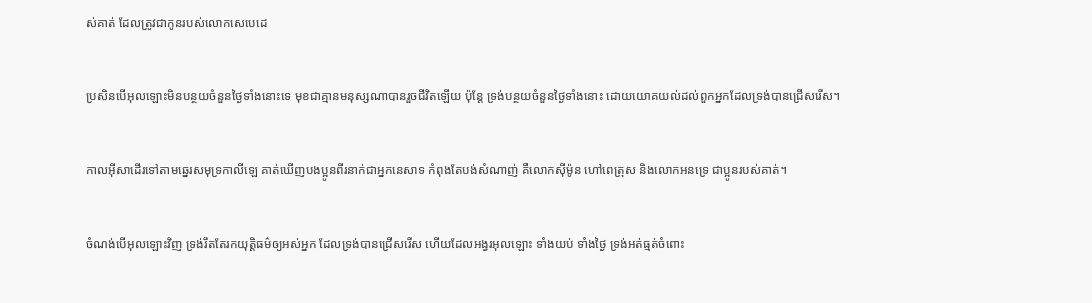ស់គាត់ ដែលត្រូវជាកូនរបស់លោកសេបេដេ


ប្រសិនបើអុលឡោះមិនបន្ថយចំនួនថ្ងៃទាំងនោះទេ មុខជាគ្មានមនុស្សណាបានរួចជីវិតឡើយ ប៉ុន្ដែ ទ្រង់បន្ថយចំនួនថ្ងៃទាំងនោះ ដោយយោគយល់ដល់ពួកអ្នកដែលទ្រង់បានជ្រើសរើស។


កាលអ៊ីសាដើរទៅតាមឆ្នេរសមុទ្រកាលី‌ឡេ គាត់ឃើញបងប្អូនពីរនាក់ជាអ្នកនេសាទ កំពុងតែបង់សំណាញ់ គឺលោកស៊ីម៉ូន ហៅពេត្រុស និងលោកអន‌ទ្រេ ជាប្អូនរបស់គាត់។


ចំណង់បើអុលឡោះវិញ ទ្រង់រឹតតែរកយុត្ដិធម៌ឲ្យអស់អ្នក ដែលទ្រង់បានជ្រើសរើស ហើយដែលអង្វរអុលឡោះ ទាំងយប់ ទាំងថ្ងៃ ទ្រង់អត់ធ្មត់ចំពោះ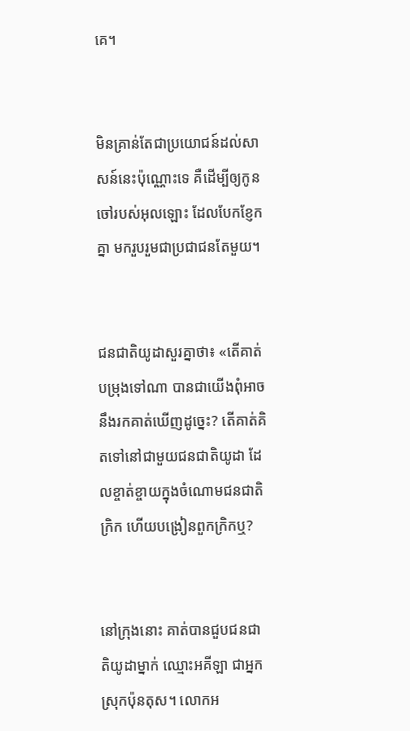គេ។


មិនគ្រាន់តែជាប្រយោជន៍ដល់សាសន៍នេះប៉ុណ្ណោះទេ គឺដើម្បីឲ្យកូនចៅរបស់អុលឡោះ ដែលបែកខ្ញែកគ្នា មករួប‌រួមជាប្រជា‌ជនតែមួយ។


ជន‌ជាតិយូដាសួរគ្នាថា៖ «តើគាត់បម្រុងទៅណា បានជាយើងពុំអាចនឹងរកគាត់ឃើញដូច្នេះ? តើគាត់គិតទៅនៅជាមួយជន‌ជាតិយូដា ដែលខ្ចាត់ខ្ចាយក្នុងចំណោមជន‌ជាតិក្រិក ហើយបង្រៀនពួកក្រិកឬ?


នៅក្រុងនោះ គាត់បានជួបជន‌ជាតិយូដាម្នាក់ ឈ្មោះអគីឡា ជាអ្នកស្រុកប៉ុនតុស។ លោកអ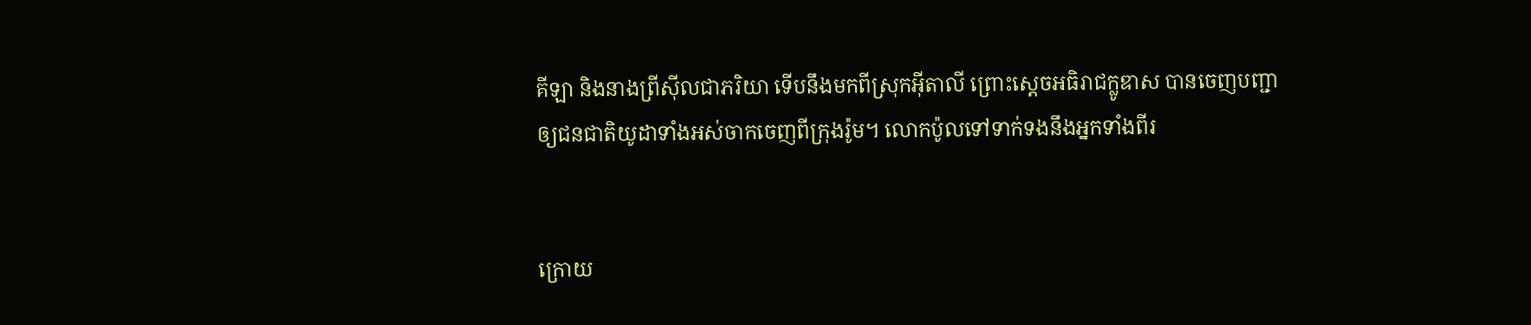គីឡា និងនាងព្រីស៊ីលជាភរិយា ទើបនឹងមកពីស្រុកអ៊ីតាលី ព្រោះស្តេចអធិ‌រាជក្លូឌាស បានចេញបញ្ជាឲ្យជន‌ជាតិយូដាទាំងអស់ចាកចេញពីក្រុងរ៉ូម។ លោកប៉ូលទៅទាក់‌ទងនឹងអ្នកទាំងពីរ


ក្រោយ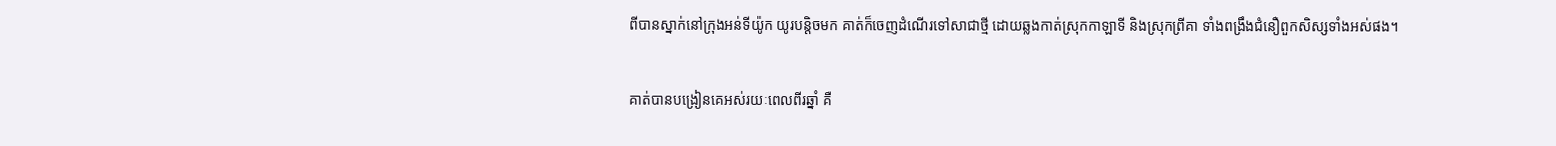ពីបានស្នាក់នៅក្រុងអន់‌ទី‌យ៉ូក យូរបន្ដិចមក គាត់ក៏ចេញដំណើរទៅសាជាថ្មី ដោយឆ្លងកាត់ស្រុកកាឡា‌ទី និងស្រុកព្រីគា ទាំងពង្រឹងជំនឿពួកសិស្សទាំងអស់ផង។


គាត់បានបង្រៀនគេអស់រយៈពេលពីរឆ្នាំ គឺ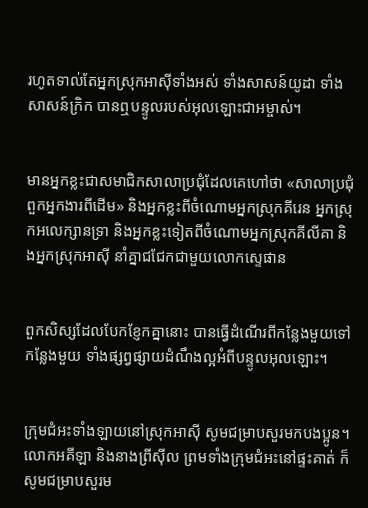រហូតទាល់តែអ្នកស្រុកអាស៊ីទាំងអស់ ទាំងសាសន៍យូដា ទាំងសាសន៍ក្រិក បានឮបន្ទូលរបស់អុលឡោះ‌ជាអម្ចាស់។


មានអ្នកខ្លះជាសមាជិកសាលាប្រជុំដែលគេហៅថា «សាលាប្រជុំពួកអ្នកងារពីដើម» និងអ្នកខ្លះពីចំណោមអ្នកស្រុកគីរេន អ្នកស្រុកអលេ‌ក្សានទ្រា និងអ្នកខ្លះទៀតពីចំណោមអ្នកស្រុកគីលីគា និងអ្នកស្រុកអាស៊ី នាំគ្នាជជែកជាមួយលោកស្ទេផាន


ពួកសិស្សដែលបែកខ្ញែកគ្នានោះ បានធ្វើដំណើរពីកន្លែងមួយទៅកន្លែងមួយ ទាំងផ្សព្វ‌ផ្សាយដំណឹង‌ល្អអំពីបន្ទូលអុលឡោះ។


ក្រុម‌ជំអះទាំង‌ឡាយនៅស្រុកអាស៊ី សូមជម្រាបសួរមកបងប្អូន។ លោកអគីឡា និងនាងព្រីស៊ីល ព្រមទាំងក្រុម‌ជំអះនៅផ្ទះគាត់ ក៏សូមជម្រាបសួរម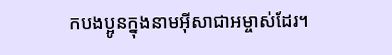កបងប្អូនក្នុងនាមអ៊ីសា‌ជាអម្ចាស់ដែរ។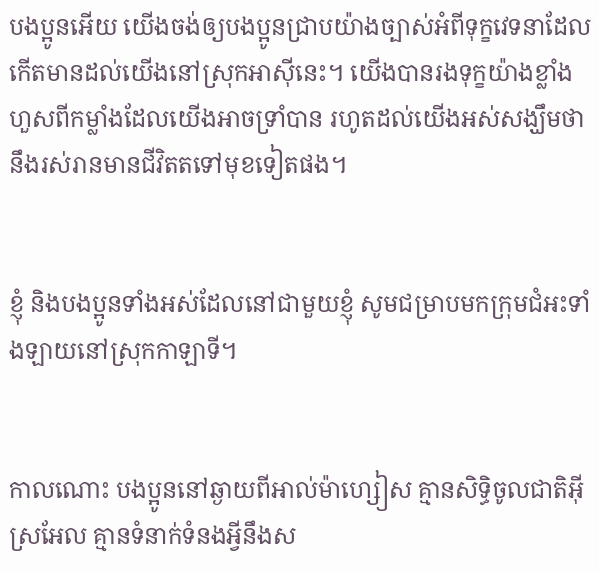បងប្អូនអើយ យើងចង់ឲ្យបងប្អូនជ្រាបយ៉ាងច្បាស់អំពីទុក្ខវេទនាដែលកើតមានដល់យើងនៅស្រុកអាស៊ីនេះ។ យើងបានរងទុក្ខយ៉ាងខ្លាំង ហួសពីកម្លាំងដែលយើងអាចទ្រាំបាន រហូតដល់យើងអស់សង្ឃឹមថានឹងរស់រានមានជីវិតតទៅមុខទៀតផង។


ខ្ញុំ និងបងប្អូនទាំងអស់ដែលនៅជាមួយខ្ញុំ សូមជម្រាបមកក្រុម‌ជំអះទាំង‌ឡាយនៅស្រុកកាឡា‌ទី។


កាលណោះ បងប្អូននៅឆ្ងាយពីអាល់ម៉ា‌ហ្សៀស គ្មានសិទ្ធិចូលជាតិអ៊ីស្រ‌អែល គ្មានទំនាក់‌ទំនងអ្វីនឹងស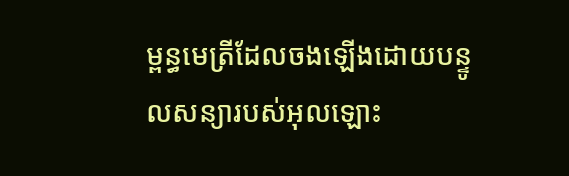ម្ពន្ធ‌មេត្រីដែលចងឡើងដោយបន្ទូលសន្យារបស់អុលឡោះ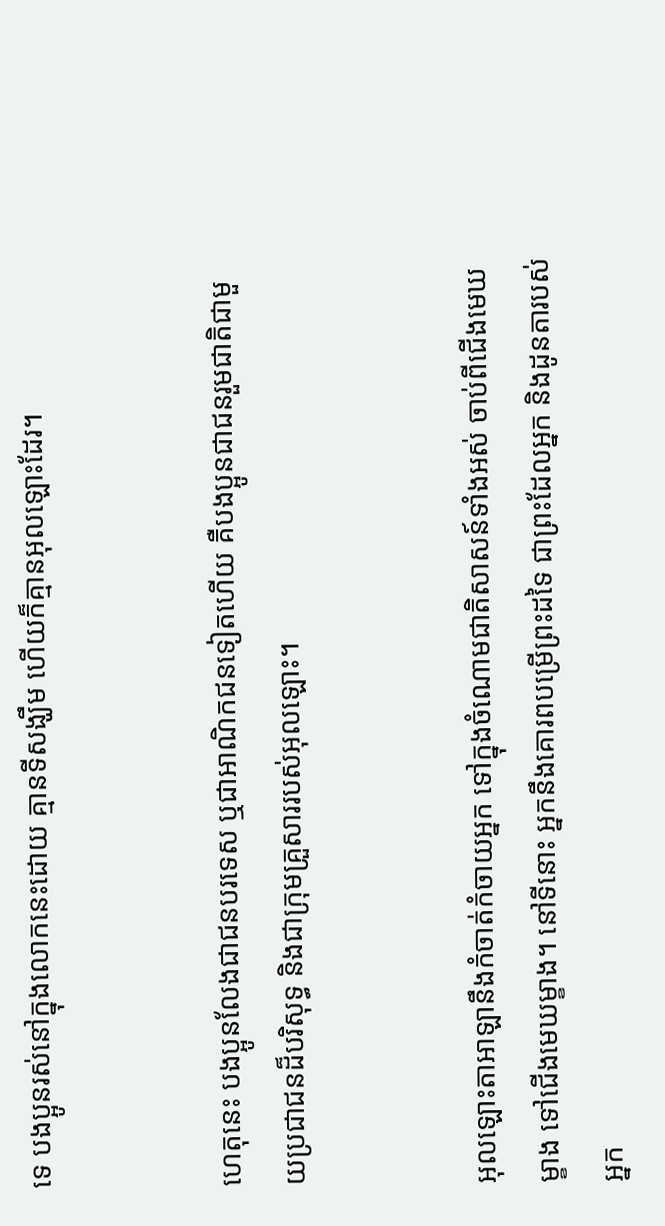ទេ បងប្អូនរស់នៅក្នុងលោកនេះដោយ គ្មានទីសង្ឃឹម ហើយក៏គ្មានអុលឡោះដែរ។


ហេតុនេះ បងប្អូនលែងជាជនបរទេស ឬជាអាណិកជនទៀតហើយ គឺបងប្អូនជាជនរួមជាតិជាមួយប្រជា‌ជនដ៏‌បរិសុទ្ធ និងជាក្រុមគ្រួសាររបស់អុលឡោះ។


អុលឡោះ‌តាអាឡានឹងកំចាត់កំចាយអ្នក ទៅក្នុងចំណោមជាតិសាសន៍ទាំងអស់ ចាប់ពីជើងមេឃម្ខាង ទៅជើងមេឃម្ខាង។ នៅទីនោះ អ្នកនឹងគោរពបម្រើព្រះដទៃ ជាព្រះដែលអ្នក និងដូនតារបស់អ្នក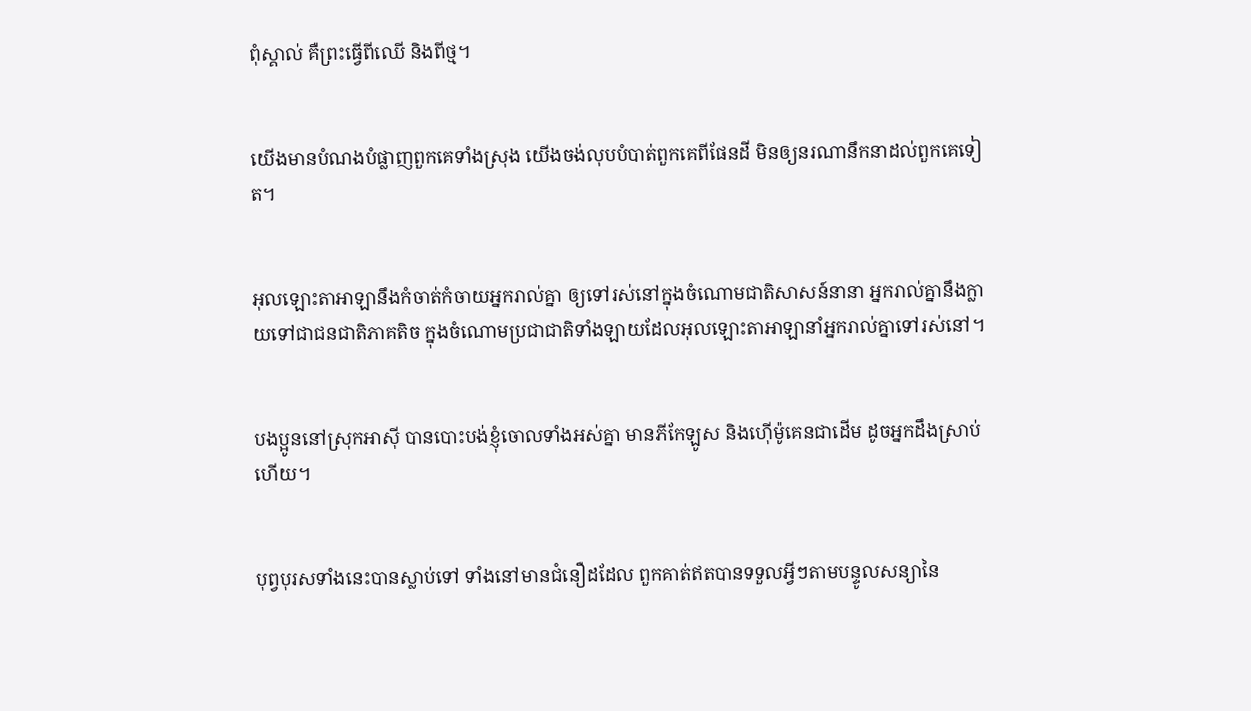ពុំស្គាល់ គឺព្រះធ្វើពីឈើ និងពីថ្ម។


យើងមានបំណងបំផ្លាញពួកគេទាំងស្រុង យើងចង់លុបបំបាត់ពួកគេពីផែនដី មិនឲ្យនរណានឹកនាដល់ពួកគេទៀត។


អុលឡោះ‌តាអាឡានឹងកំចាត់កំចាយអ្នករាល់គ្នា ឲ្យទៅរស់នៅក្នុងចំណោមជាតិសាសន៍នានា អ្នករាល់គ្នានឹងក្លាយទៅជាជន‌ជាតិភាគតិច ក្នុងចំណោមប្រជា‌ជាតិទាំងឡាយដែលអុលឡោះ‌តាអាឡានាំអ្នករាល់គ្នាទៅរស់នៅ។


បងប្អូននៅស្រុកអាស៊ី បានបោះបង់ខ្ញុំចោលទាំងអស់គ្នា មានភីកែ‌ឡូស និងហ៊ើម៉ូ‌គេនជាដើម ដូចអ្នកដឹងស្រាប់ហើយ។


បុព្វ‌បុរសទាំងនេះបានស្លាប់ទៅ ទាំងនៅមានជំនឿដដែល ពួកគាត់ឥតបានទទួលអ្វីៗតាមបន្ទូលសន្យានៃ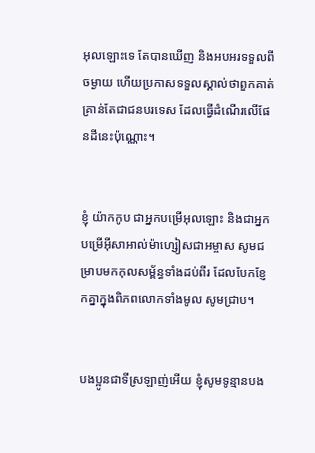អុលឡោះទេ តែបានឃើញ និងអបអរទទួលពីចម្ងាយ ហើយប្រកាសទទួលស្គាល់ថាពួកគាត់គ្រាន់តែជាជនបរទេស ដែលធ្វើដំណើរលើផែនដីនេះប៉ុណ្ណោះ។


ខ្ញុំ យ៉ាកកូប ជាអ្នកបម្រើអុលឡោះ និងជាអ្នកបម្រើអ៊ីសា‌អាល់ម៉ា‌ហ្សៀសជាអម្ចាស សូមជម្រាបមកកុល‌សម្ព័ន្ធទាំងដប់‌ពីរ ដែលបែកខ្ញែកគ្នាក្នុងពិភពលោកទាំងមូល សូមជ្រាប។


បងប្អូនជាទីស្រឡាញ់អើយ ខ្ញុំសូមទូន្មានបង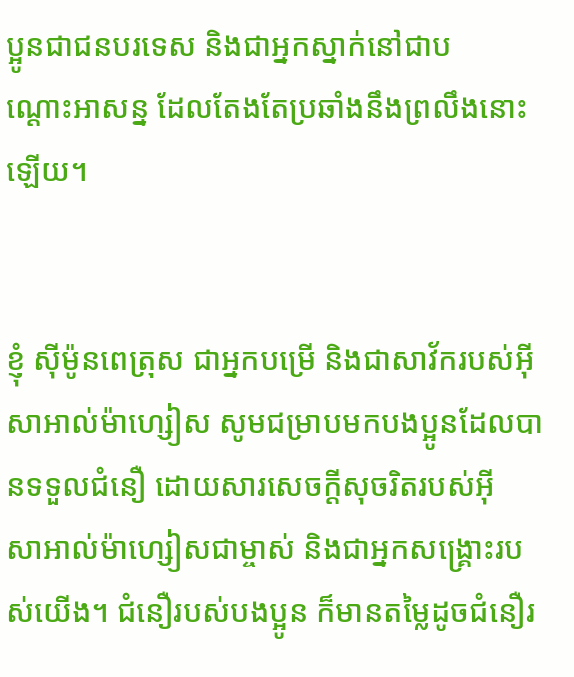ប្អូនជាជនបរទេស និងជាអ្នកស្នាក់នៅជាបណ្ដោះ‌អាសន្ន ដែលតែងតែប្រឆាំងនឹងព្រលឹងនោះឡើយ។


ខ្ញុំ ស៊ីម៉ូនពេត្រុស ជាអ្នកបម្រើ និងជាសាវ័ករបស់អ៊ីសា‌អាល់ម៉ា‌ហ្សៀស សូមជម្រាបមកបងប្អូនដែលបានទទួលជំនឿ ដោយ‌សារសេចក្ដីសុចរិតរបស់អ៊ីសា‌អាល់ម៉ា‌ហ្សៀសជាម្ចាស់ និងជាអ្នក‌សង្គ្រោះរបស់យើង។ ជំនឿរបស់បងប្អូន ក៏មានតម្លៃដូចជំនឿរ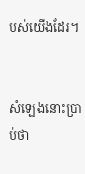បស់យើងដែរ។


សំឡេងនោះប្រាប់ថា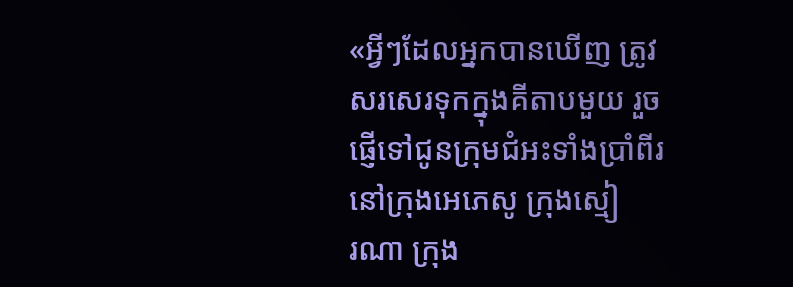«អ្វីៗដែលអ្នកបានឃើញ ត្រូវសរសេរទុកក្នុងគីតាបមួយ រួចផ្ញើទៅជូនក្រុម‌ជំអះទាំងប្រាំពីរ នៅក្រុងអេភេ‌សូ ក្រុងស្មៀរ‌ណា ក្រុង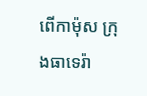ពើកា‌ម៉ុស ក្រុងធាទេ‌រ៉ា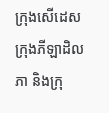ក្រុងសើដេស ក្រុងភីឡា‌ដិលភា និងក្រុ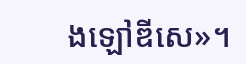ងឡៅឌី‌សេ»។